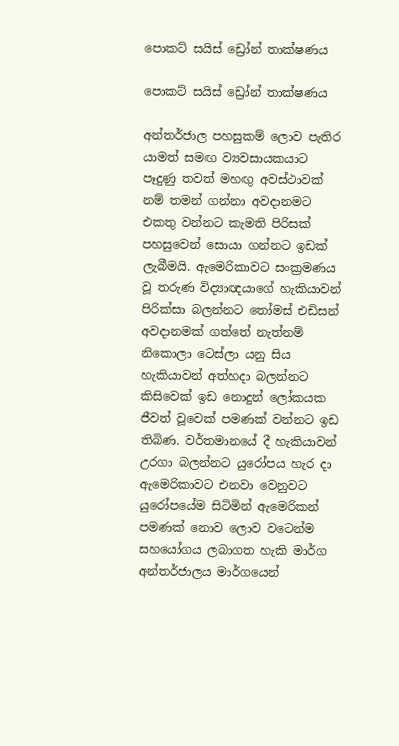පොකට් සයිස් ඩ්‍රෝන් තාක්ෂණය

පොකට් සයිස් ඩ්‍රෝන් තාක්ෂණය

අන්තර්ජාල පහසුකම් ලොව පැතිර යාමත් සමඟ ව්‍යවසායකයාට පෑදුණු තවත් මහඟු අවස්ථාවක් නම් තමන් ගන්නා අවදානමට එකතු වන්නට කැමති පිරිසක් පහසුවෙන් සොයා ගන්නට ඉඩක් ලැබීමයි. ඇමෙරිකාවට සංක්‍රමණය වූ තරුණ විද්‍යාඥයාගේ හැකියාවන් පිරික්සා බලන්නට තෝමස් එඩිසන් අවදානමක් ගත්තේ නැත්නම් නිකොලා ටෙස්ලා යනු සිය හැකියාවන් අත්හදා බලන්නට කිසිවෙක් ඉඩ නොදුන් ලෝකයක ජීවත් වූවෙක් පමණක් වන්නට ඉඩ තිබිණ. වර්තමානයේ දී හැකියාවන් උරගා බලන්නට යුරෝපය හැර දා ඇමෙරිකාවට එනවා වෙනුවට යුරෝපයේම සිටිමින් ඇමෙරිකන් පමණක් නොව ලොව වටෙන්ම සහයෝගය ලබාගත හැකි මාර්ග අන්තර්ජාලය මාර්ගයෙන්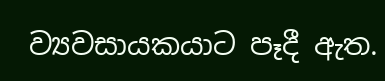ව්‍යවසායකයාට පෑදී ඇත.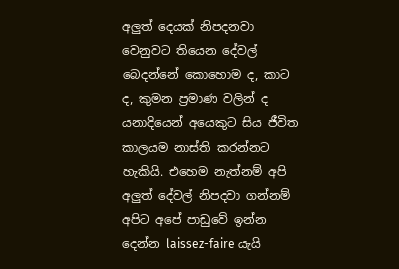අලුත් දෙයක් නිපදනවා වෙනුවට තියෙන දේවල් බෙදන්නේ කොහොම ද, කාට ද, කුමන ප්‍රමාණ වලින් ද යනාදියෙන් අයෙකුට සිය ජීවිත කාලයම නාස්ති කරන්නට හැකියි. එහෙම නැත්නම් අපි අලුත් දේවල් නිපදවා ගන්නම් අපිට අපේ පාඩුවේ ඉන්න දෙන්න laissez-faire යැයි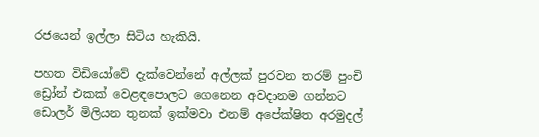රජයෙන් ඉල්ලා සිටිය හැකියි.

පහත විඩියෝවේ දැක්වෙන්නේ අල්ලක් පුරවන තරම් පුංචි ඩ්‍රෝන් එකක් වෙළඳපොලට ගෙනෙන අවදානම ගන්නට ඩොලර් මිලියන තුනක් ඉක්මවා එනම් අපේක්ෂිත අරමුදල්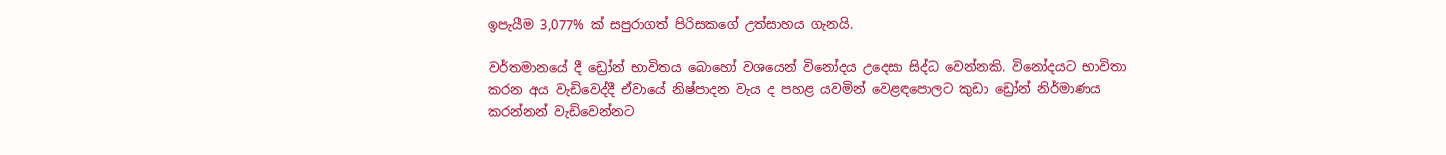ඉපැයීම 3,077% ක් සපුරාගත් පිරිසකගේ උත්සාහය ගැනයි.

වර්තමානයේ දී ඩ්‍රෝන් භාවිතය බොහෝ වශයෙන් විනෝදය උදෙසා සිද්ධ වෙන්නකි. විනෝදයට භාවිතා කරන අය වැඩිවෙද්දී ඒවායේ නිෂ්පාදන වැය ද පහළ යවමින් වෙළඳපොලට කුඩා ඩ්‍රෝන් නිර්මාණය කරන්නන් වැඩිවෙන්නට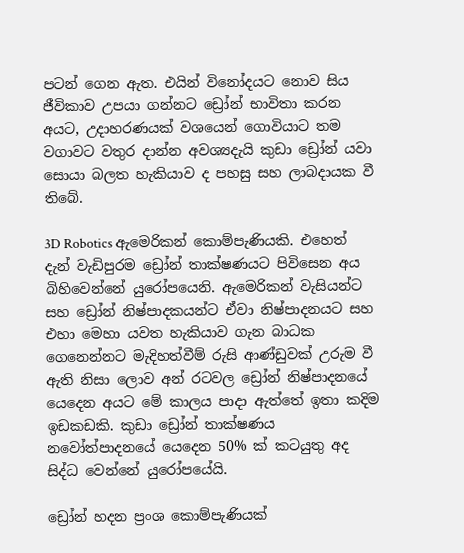පටන් ගෙන ඇත. එයින් විනෝදයට නොව සිය ජීවිකාව උපයා ගන්නට ඩ්‍රෝන් භාවිතා කරන අයට, උදාහරණයක් වශයෙන් ගොවියාට තම වගාවට වතුර දාන්න අවශ්‍යදැයි කුඩා ඩ්‍රෝන් යවා සොයා බලත හැකියාව ද පහසු සහ ලාබදායක වී තිබේ.

3D Robotics ඇමෙරිකන් කොම්පැණියකි. එහෙත් දැන් වැඩිපුරම ඩ්‍රෝන් තාක්ෂණයට පිවිසෙන අය බිහිවෙන්නේ යුරෝපයෙනි. ඇමෙරිකන් වැසියන්ට සහ ඩ්‍රෝන් නිෂ්පාදකයන්ට ඒවා නිෂ්පාදනයට සහ එහා මෙහා යවත හැකියාව ගැන බාධක ගෙනෙන්නට මැදිහත්වීම් රුසි ආණ්ඩුවක් උරුම වී ඇති නිසා ලොව අන් රටවල ඩ්‍රෝන් නිෂ්පාදනයේ යෙදෙන අයට මේ කාලය පාදා ඇත්තේ ඉතා කදිම ඉඩකඩකි. කුඩා ඩ්‍රෝන් තාක්ෂණය නවෝත්පාදනයේ යෙදෙන 50% ක් කටයුතු අද සිද්ධ වෙන්නේ යුරෝපයේයි.

ඩ්‍රෝන් හදන ප්‍රංශ කොම්පැණියක්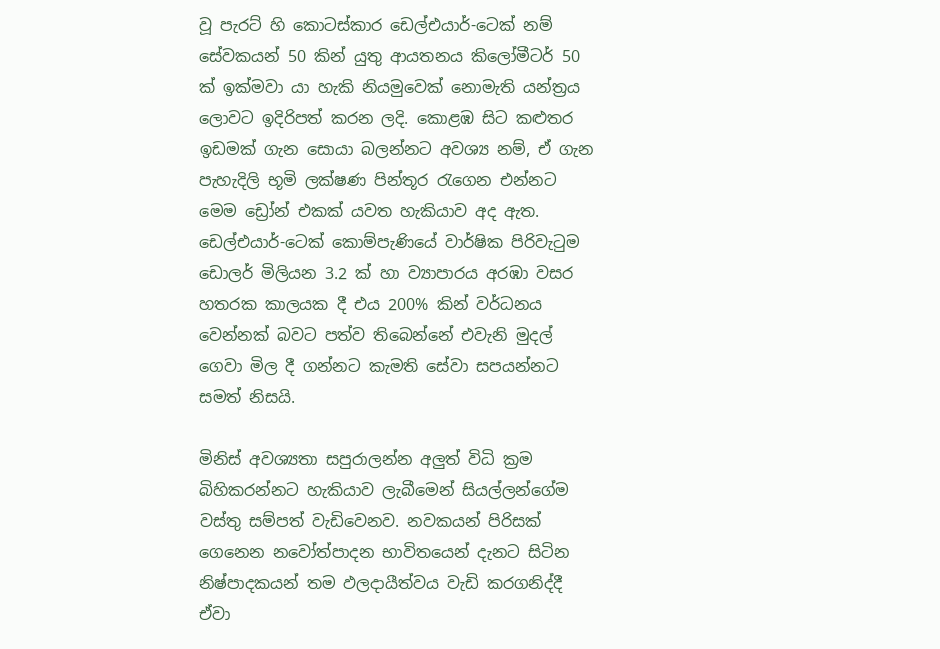වූ පැරට් හි කොටස්කාර ඩෙල්එයාර්-ටෙක් නම් සේවකයන් 50 කින් යුතු ආයතනය කිලෝමීටර් 50 ක් ඉක්මවා යා හැකි නියමුවෙක් නොමැති යන්ත්‍රය ලොවට ඉදිරිපත් කරන ලදි. කොළඹ සිට කළුතර ඉඩමක් ගැන සොයා බලන්නට අවශ්‍ය නම්, ඒ ගැන පැහැදිලි භූමි ලක්ෂණ පින්තූර රැගෙන එන්නට මෙම ඩ්‍රෝන් එකක් යවත හැකියාව අද ඇත. ඩෙල්එයාර්-ටෙක් කොම්පැණියේ වාර්ෂික පිරිවැටුම ඩොලර් මිලියන 3.2 ක් හා ව්‍යාපාරය අරඹා වසර හතරක කාලයක දී එය 200% කින් වර්ධනය වෙන්නක් බවට පත්ව තිබෙන්නේ එවැනි මුදල් ගෙවා මිල දී ගන්නට කැමති සේවා සපයන්නට සමත් නිසයි.

මිනිස් අවශ්‍යතා සපුරාලන්න අලුත් විධි ක්‍රම බිහිකරන්නට හැකියාව ලැබීමෙන් සියල්ලන්ගේම වස්තු සම්පත් වැඩිවෙනව. නවකයන් පිරිසක් ගෙනෙන නවෝත්පාදන භාවිතයෙන් දැනට සිටින නිෂ්පාදකයන් තම ඵලදායීත්වය වැඩි කරගනිද්දී ඒවා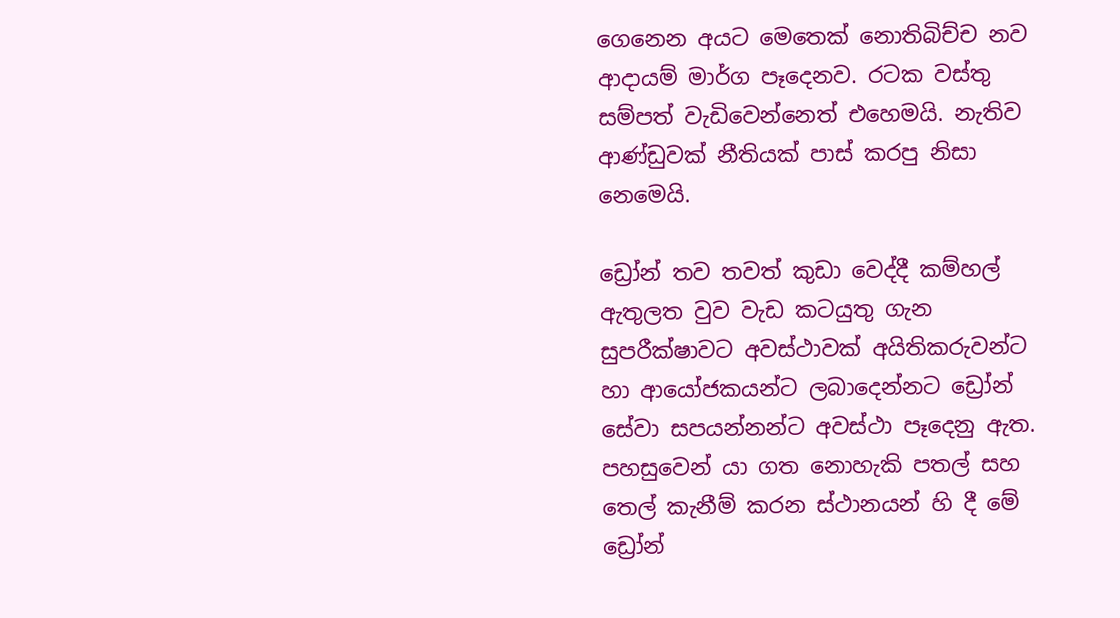ගෙනෙන අයට මෙතෙක් නොතිබිච්ච නව ආදායම් මාර්ග පෑදෙනව. රටක වස්තු සම්පත් වැඩිවෙන්නෙත් එහෙමයි. නැතිව ආණ්ඩුවක් නීතියක් පාස් කරපු නිසා නෙමෙයි.

ඩ්‍රෝන් තව තවත් කුඩා වෙද්දී කම්හල් ඇතුලත වුව වැඩ කටයුතු ගැන සුපරීක්ෂාවට අවස්ථාවක් අයිතිකරුවන්ට හා ආයෝජකයන්ට ලබාදෙන්නට ඩ්‍රෝන් සේවා සපයන්නන්ට අවස්ථා පෑදෙනු ඇත. පහසුවෙන් යා ගත නොහැකි පතල් සහ තෙල් කැනීම් කරන ස්ථානයන් හි දී මේ ඩ්‍රෝන්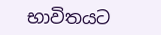භාවිතයට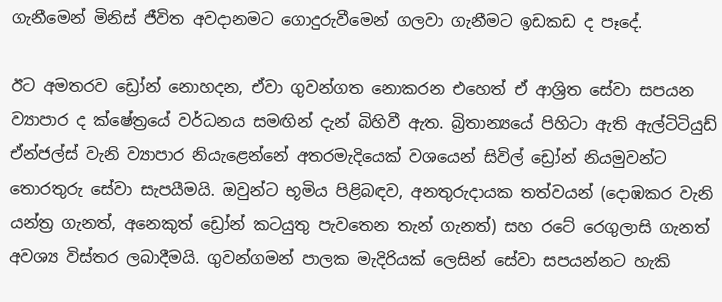ගැනීමෙන් මිනිස් ජීවිත අවදානමට ගොදුරුවීමෙන් ගලවා ගැනීමට ඉඩකඩ ද පෑදේ.

ඊට අමතරව ඩ්‍රෝන් නොහදන, ඒවා ගුවන්ගත නොකරන එහෙත් ඒ ආශ්‍රිත සේවා සපයන ව්‍යාපාර ද ක්ෂේත්‍රයේ වර්ධනය සමඟින් දැන් බිහිවී ඇත. බ්‍රිතාන්‍යයේ පිහිටා ඇති ඇල්ටිටියුඩ් ඒන්ජල්ස් වැනි ව්‍යාපාර නියැළෙන්නේ අතරමැදියෙක් වශයෙන් සිවිල් ඩ්‍රෝන් නියමුවන්ට තොරතුරු සේවා සැපයීමයි. ඔවුන්ට භූමිය පිළිබඳව, අනතුරුදායක තත්වයන් (දොඹකර වැනි යන්ත්‍ර ගැනත්, අනෙකුත් ඩ්‍රෝන් කටයුතු පැවතෙන තැන් ගැනත්) සහ රටේ රෙගුලාසි ගැනත් අවශ්‍ය විස්තර ලබාදීමයි. ගුවන්ගමන් පාලක මැදිරියක් ලෙසින් සේවා සපයන්නට හැකි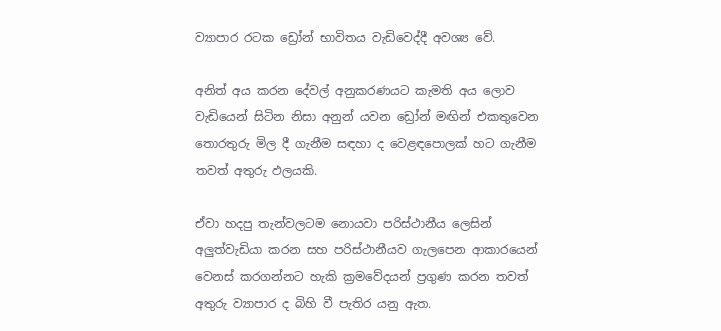ව්‍යාපාර රටක ඩ්‍රෝන් භාවිතය වැඩිවෙද්දී අවශ්‍ය වේ.

අනිත් අය කරන දේවල් අනුකරණයට කැමති අය ලොව වැඩියෙන් සිටින නිසා අනුන් යවන ඩ්‍රෝන් මඟින් එකතුවෙන තොරතුරු මිල දී ගැනීම සඳහා ද වෙළඳපොලක් හට ගැනීම තවත් අතුරු ඵලයකි.

ඒවා හදපු තැන්වලටම නොයවා පරිස්ථානීය ලෙසින් අලුත්වැඩියා කරන සහ පරිස්ථානීයව ගැලපෙන ආකාරයෙන් වෙනස් කරගන්නට හැකි ක්‍රමවේදයන් ප්‍රගුණ කරන තවත් අතුරු ව්‍යාපාර ද බිහි වී පැතිර යනු ඇත.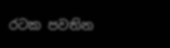රටක පවතින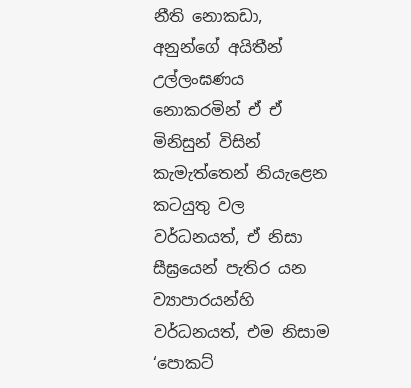නීති නොකඩා, අනුන්ගේ අයිතීන් උල්ලංඝණය නොකරමින් ඒ ඒ මිනිසුන් විසින් කැමැත්තෙන් නියැළෙන කටයුතු වල වර්ධනයත්, ඒ නිසා සීඝ්‍රයෙන් පැතිර යන ව්‍යාපාරයන්හි වර්ධනයත්, එම නිසාම ‘පොකට්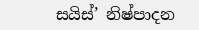සයිස්’ නිෂ්පාදන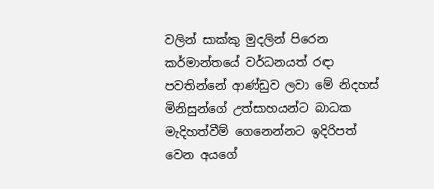වලින් සාක්කු මුදලින් පිරෙන කර්මාන්තයේ වර්ධනයත් රඳා පවතින්නේ ආණ්ඩුව ලවා මේ නිදහස් මිනිසුන්ගේ උත්සාහයන්ට බාධක මැදිහත්වීම් ගෙනෙන්නට ඉදිරිපත් වෙන අයගේ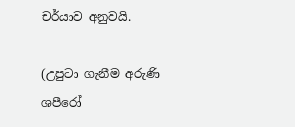චර්යාව අනුවයි.

(උපුටා ගැනීම අරුණි ශපීරෝ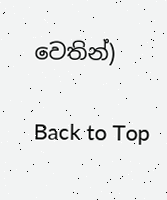වෙතින්)

Back to Top